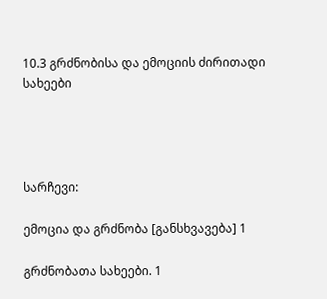10.3 გრძნობისა და ემოციის ძირითადი სახეები




სარჩევი:

ემოცია და გრძნობა [განსხვავება] 1

გრძნობათა სახეები. 1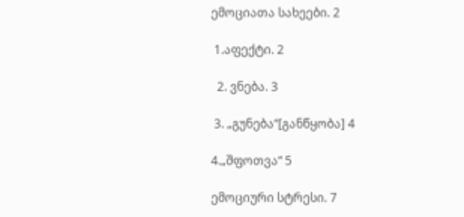ემოციათა სახეები. 2

 1.აფექტი. 2

  2. ვნება. 3

 3. „გუნება“[განწყობა] 4

4.„შფოთვა“ 5

ემოციური სტრესი. 7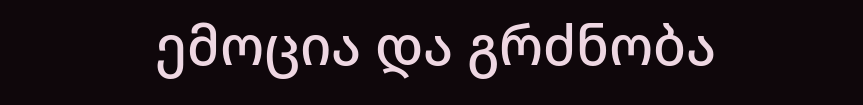ემოცია და გრძნობა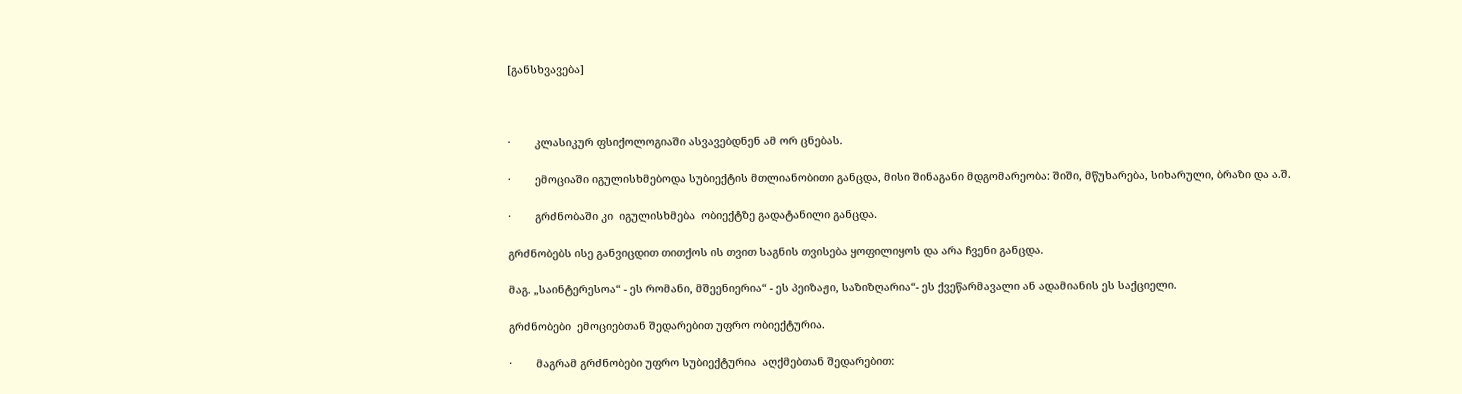[განსხვავება]



·        კლასიკურ ფსიქოლოგიაში ასვავებდნენ ამ ორ ცნებას.

·        ემოციაში იგულისხმებოდა სუბიექტის მთლიანობითი განცდა, მისი შინაგანი მდგომარეობა: შიში, მწუხარება, სიხარული, ბრაზი და ა.შ.

·        გრძნობაში კი  იგულისხმება  ობიექტზე გადატანილი განცდა.

გრძნობებს ისე განვიცდით თითქოს ის თვით საგნის თვისება ყოფილიყოს და არა ჩვენი განცდა.

მაგ. „საინტერესოა“ - ეს რომანი, მშეენიერია“ - ეს პეიზაჟი, საზიზღარია“- ეს ქვეწარმავალი ან ადამიანის ეს საქციელი.

გრძნობები  ემოციებთან შედარებით უფრო ობიექტურია.

·        მაგრამ გრძნობები უფრო სუბიექტურია  აღქმებთან შედარებით: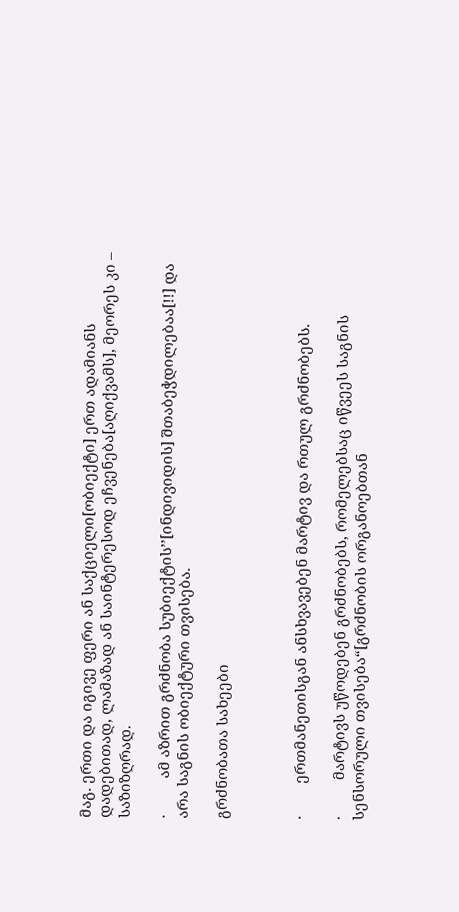მაგ. ერთი და იგივე ფერი ან საქციელი[ობიექტი] ერთ ადამიანს დადებითად, ლამაზად ან საინტერესოდ ეჩვენება[აღიქვამს], მეორეს კი – საზიზღრად.

·         ამ აზრით გრძნობა სუბიექტის’’[ინდივიდის] შთაბეჭდილებაა[!!] და არა საგნის ობიექტური თვისება.

გრძნობათა სახეები



·        ერთმანეთისგან ანსხვავებენ მარტივ და რთულ გრძნობებს.

·         მარტივს უწოდებენ გრძნობებს, რომელებსაც იწვეეს საგნის სენსორული თვისება“[გრძნობის ორგანოებთან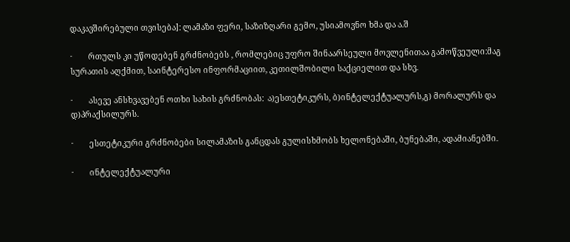დაკავშირებული თვისება]: ლამაზი ფერი, საზიზღარი გემო, უსიამოვნო ხმა და ა.შ

·        რთულს კი უწოდებენ გრძნობებს , რომლებიც უფრო შინაარსეული მოვლენითაა გამოწვეული:მაგ  სურათის აღქმით, საინტერესო ინფორმაციით, კეთილშობილი საქციელით და სხვ.

·        ასევე ანსხვავებენ ოთხი სახის გრძნობას:  ა)ესთეტიკურს, ბ)ინტელექტუალურს,გ) მორალურს და დ)პრაქსილურს.

·        ესთეტიკური გრძნობები სილამაზის განცდას გულისხმობს ხელონებაში, ბუნებაში, ადამიანებში.

·        ინტელექტუალური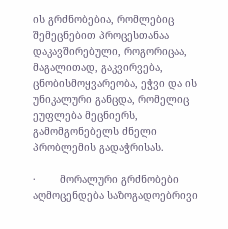ის გრძნობებია, რომლებიც შემეცნებით პროცესთანაა დაკავშირებული, როგორიცაა, მაგალითად, გაკვირვება, ცნობისმოყვარეობა, ეჭვი და ის უნიკალური განცდა, რომელიც ეუფლება მეცნიერს, გამომგონებელს ძნელი პრობლემის გადაჭრისას.

·        მორალური გრძნობები აღმოცენდება საზოგადოებრივი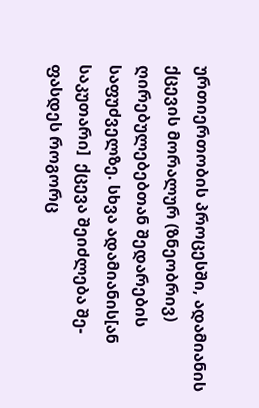ურთიერთობის პროცესში, ადამიანის ქცევის მორალურ (ზნეობრივ) ღირებულებებთან შედარების საფუძველზე. სხვა ადამიანის[ან საკუთარი]  ქცევა შეიძლება შე-ფასდეს როგორც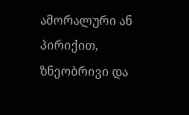ამორალური ან პირიქით, ზნეობრივი და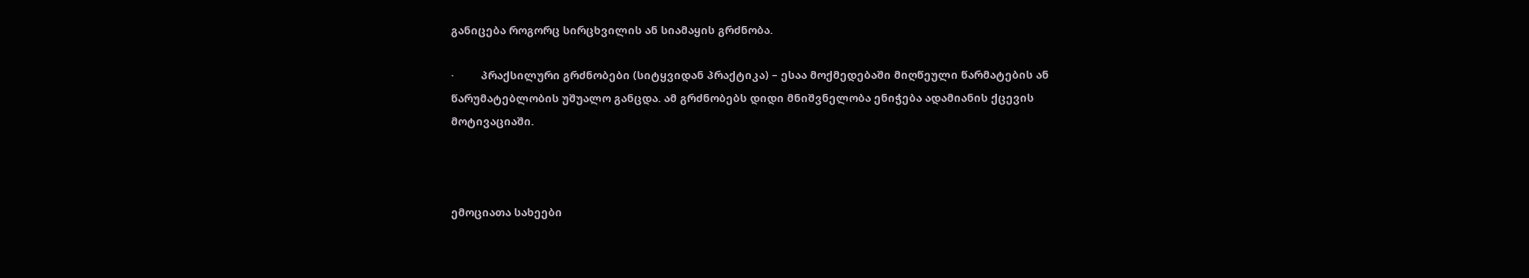განიცება როგორც სირცხვილის ან სიამაყის გრძნობა.

·         პრაქსილური გრძნობები (სიტყვიდან პრაქტიკა) – ესაა მოქმედებაში მიღწეული წარმატების ან წარუმატებლობის უშუალო განცდა. ამ გრძნობებს დიდი მნიშვნელობა ენიჭება ადამიანის ქცევის მოტივაციაში.



ემოციათა სახეები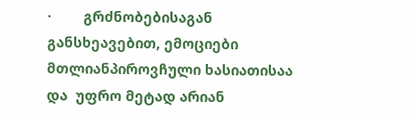·        გრძნობებისაგან განსხეავებით, ემოციები მთლიანპიროვჩული ხასიათისაა და  უფრო მეტად არიან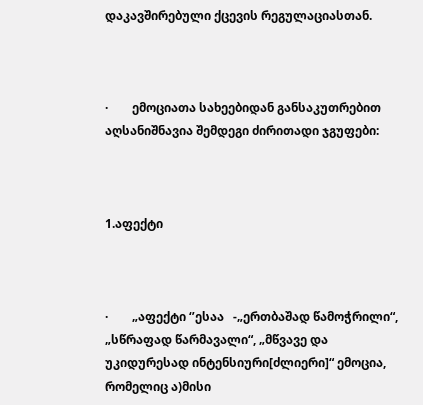დაკავშირებული ქცევის რეგულაციასთან.



·        ემოციათა სახეებიდან განსაკუთრებით აღსანიშნავია შემდეგი ძირითადი ჯგუფები:



1.აფექტი



·        „აფექტი ‘’ესაა   -„ერთბაშად წამოჭრილი“, „სწრაფად წარმავალი“, „მწვავე და უკიდურესად ინტენსიური[ძლიერი]“ ემოცია, რომელიც ა)მისი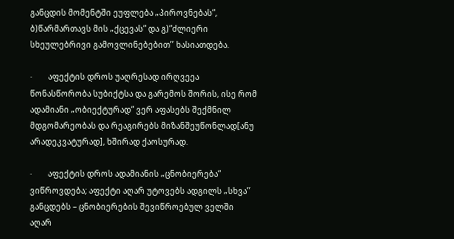განცდის მომენტში ეუფლება „პიროვნებას“, ბ)წარმართავს მის „ქცევას“ და გ)“ძლიერი სხეულებრივი გამოვლინებებით’’ ხასიათდება.

·        აფექტის დროს უაღრესად ირღვეეა წონასწორობა სუბიქტსა და გარემოს შორის, ისე რომ ადამიანი „ობიექტურად“ ვერ აფასებს შექმნილ მდგომარეობას და რეაგირებს მიზანშეუწონლად[ანუ არადეკვატურად], ხშირად ქაოსურად.

·        აფექტის დროს ადამიანის „ცნობიერება“  ვიწროვდება; აფექტი აღარ უტოვებს ადგილს „სხვა’’  განცდებს – ცნობიერების შევიწროებულ ველში აღარ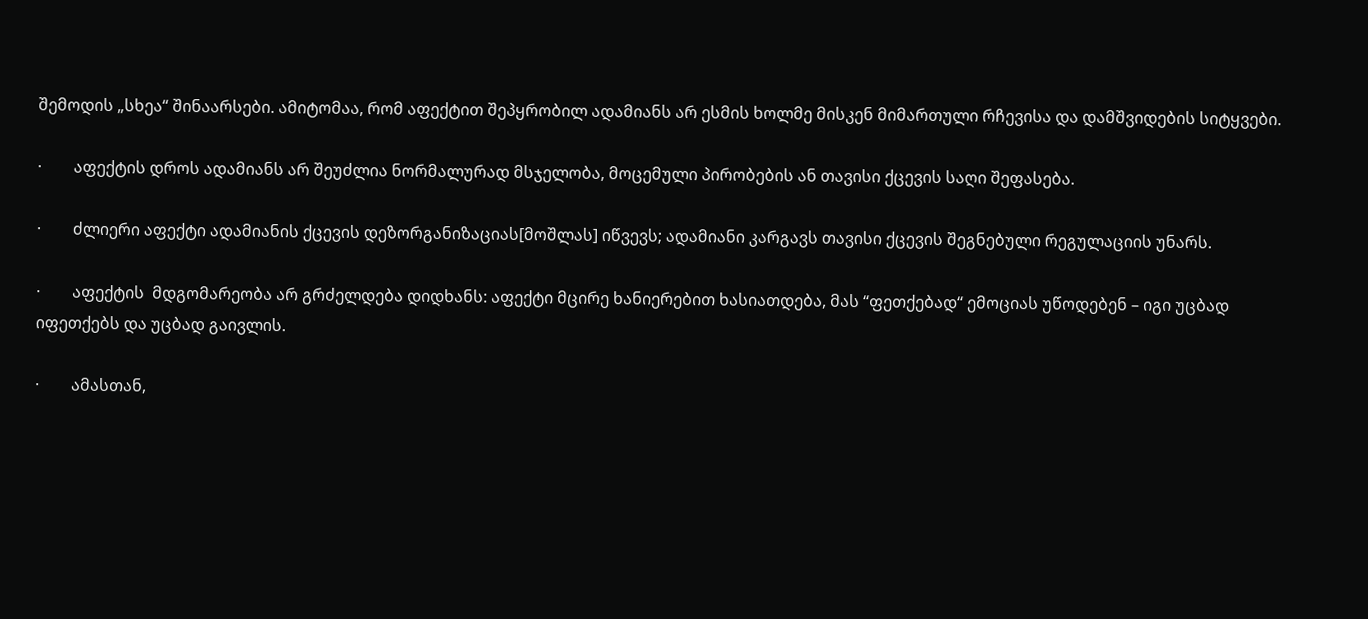შემოდის „სხეა“ შინაარსები. ამიტომაა, რომ აფექტით შეპყრობილ ადამიანს არ ესმის ხოლმე მისკენ მიმართული რჩევისა და დამშვიდების სიტყვები.

·        აფექტის დროს ადამიანს არ შეუძლია ნორმალურად მსჯელობა, მოცემული პირობების ან თავისი ქცევის საღი შეფასება.

·        ძლიერი აფექტი ადამიანის ქცევის დეზორგანიზაციას[მოშლას] იწვევს; ადამიანი კარგავს თავისი ქცევის შეგნებული რეგულაციის უნარს.

·        აფექტის  მდგომარეობა არ გრძელდება დიდხანს: აფექტი მცირე ხანიერებით ხასიათდება, მას “ფეთქებად“ ემოციას უწოდებენ – იგი უცბად იფეთქებს და უცბად გაივლის.

·        ამასთან,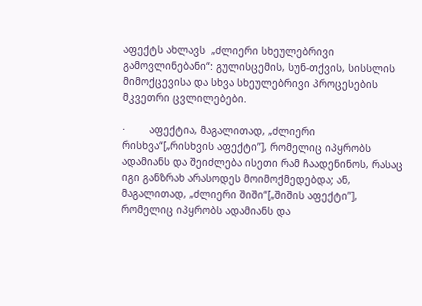აფექტს ახლავს  „ძლიერი სხეულებრივი გამოვლინებანი“: გულისცემის, სუნ-თქვის, სისსლის მიმოქცევისა და სხვა სხეულებრივი პროცესების მკვეთრი ცვლილებები.

·        აფექტია, მაგალითად, „ძლიერი რისხვა“[„რისხვის აფექტი’’], რომელიც იპყრობს ადამიანს და შეიძლება ისეთი რამ ჩაადენინოს, რასაც იგი განზრახ არასოდეს მოიმოქმედებდა; ან, მაგალითად, „ძლიერი შიში“[„შიშის აფექტი’’], რომელიც იპყრობს ადამიანს და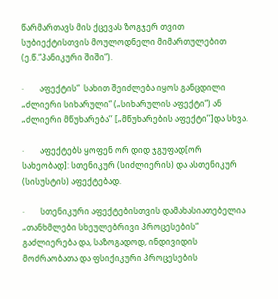წარმართავს მის ქცევას ზოგჯერ თვით სუბიექტისთვის მოულოდნელი მიმართულებით (ე.წ.“პანიკური შიში“).

·        აფექტის“  სახით შეიძლება იყოს განცდილი „ძლიერი სიხარული“ („სიხარულის აფექტი“) ან „ძლიერი მწუხარება’’ [„მწუხარების აფექტი’’]და სხვა.

·        აფექტებს ყოფენ ორ დიდ ჯგუფად[ორ სახეობად]: სთენიკურ (სიძლიერის) და ასთენიკურ (სისუსტის) აფექტებად.

·        სთენიკური აფექტებისთვის დამახასიათებელია „თანხმლები სხეულებრივი პროცესების“ გაძლიერება და, საზოგადოდ, ინდივიდის მოძრაობათა და ფსიქიკური პროცესების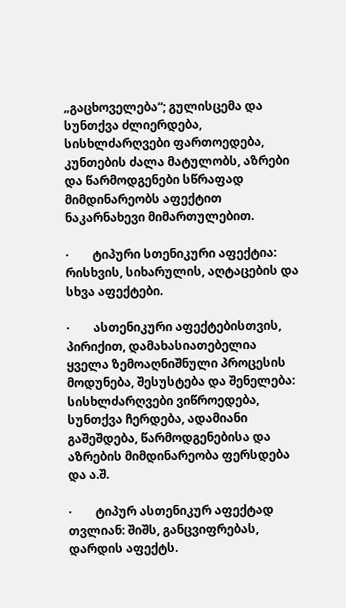„გაცხოველება“; გულისცემა და სუნთქვა ძლიერდება, სისხლძარღვები ფართოედება, კუნთების ძალა მატულობს, აზრები და წარმოდგენები სწრაფად მიმდინარეობს აფექტით ნაკარნახევი მიმართულებით.

·        ტიპური სთენიკური აფექტია: რისხვის, სიხარულის, აღტაცების და სხვა აფექტები.

·        ასთენიკური აფექტებისთვის, პირიქით, დამახასიათებელია ყველა ზემოაღნიშნული პროცესის მოდუნება, შესუსტება და შენელება: სისხლძარღვები ვიწროედება, სუნთქვა ჩერდება, ადამიანი გაშეშდება, წარმოდგენებისა და აზრების მიმდინარეობა ფერსდება და ა.შ.

·        ტიპურ ასთენიკურ აფექტად თვლიან: შიშს, განცვიფრებას, დარდის აფექტს.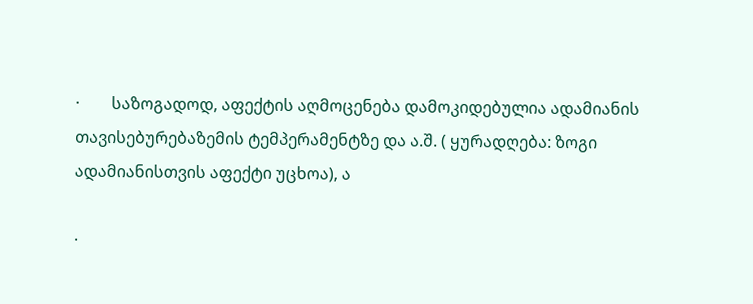·        საზოგადოდ, აფექტის აღმოცენება დამოკიდებულია ადამიანის თავისებურებაზემის ტემპერამენტზე და ა.შ. ( ყურადღება: ზოგი ადამიანისთვის აფექტი უცხოა), ა

·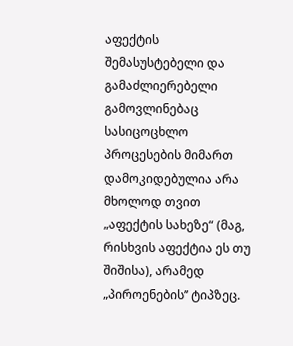აფექტის შემასუსტებელი და გამაძლიერებელი გამოვლინებაც სასიცოცხლო პროცესების მიმართ დამოკიდებულია არა მხოლოდ თვით „აფექტის სახეზე“ (მაგ, რისხვის აფექტია ეს თუ შიშისა), არამედ „პიროენების’’ ტიპზეც.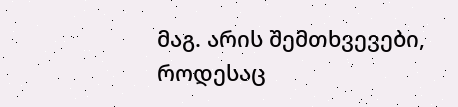მაგ. არის შემთხვევები, როდესაც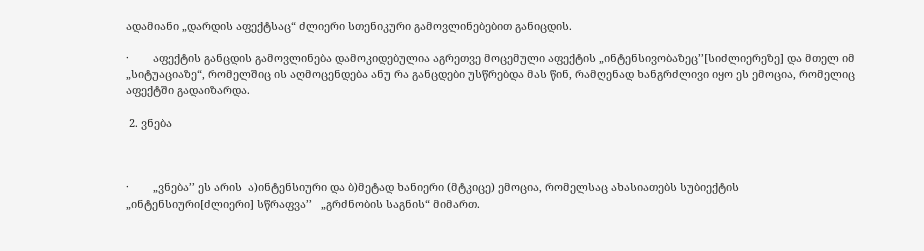ადამიანი „დარდის აფექტსაც“ ძლიერი სთენიკური გამოვლინებებით განიცდის.

·        აფექტის განცდის გამოვლინება დამოკიდებულია აგრეთვე მოცემული აფექტის „ინტენსივობაზეც’’[სიძლიერეზე] და მთელ იმ „სიტუაციაზე“, რომელშიც ის აღმოცენდება ანუ რა განცდები უსწრებდა მას წინ, რამღენად ხანგრძლივი იყო ეს ემოცია, რომელიც აფექტში გადაიზარდა.

 2. ვნება



·        „ვნება’’ ეს არის  ა)ინტენსიური და ბ)მეტად ხანიერი (მტკიცე) ემოცია, რომელსაც ახასიათებს სუბიექტის „ინტენსიური[ძლიერი] სწრაფვა’’   „გრძნობის საგნის“ მიმართ.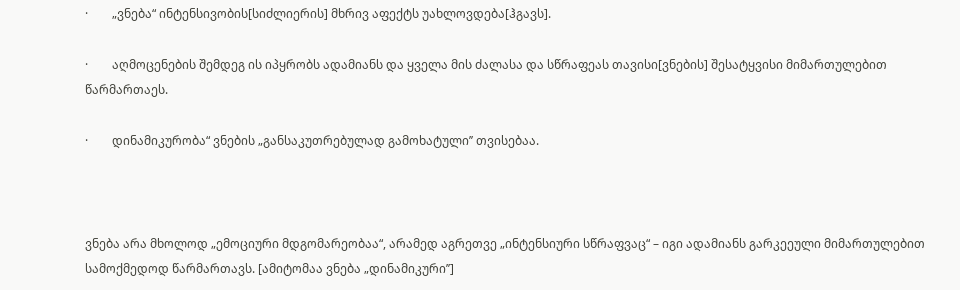·        „ვნება“ ინტენსივობის[სიძლიერის] მხრივ აფექტს უახლოვდება[ჰგავს].

·        აღმოცენების შემდეგ ის იპყრობს ადამიანს და ყველა მის ძალასა და სწრაფეას თავისი[ვნების] შესატყვისი მიმართულებით წარმართაეს.

·        დინამიკურობა“ ვნების „განსაკუთრებულად გამოხატული’’ თვისებაა.



ვნება არა მხოლოდ „ემოციური მდგომარეობაა“, არამედ აგრეთვე „ინტენსიური სწრაფვაც“ – იგი ადამიანს გარკეეული მიმართულებით სამოქმედოდ წარმართავს. [ამიტომაა ვნება „დინამიკური’’]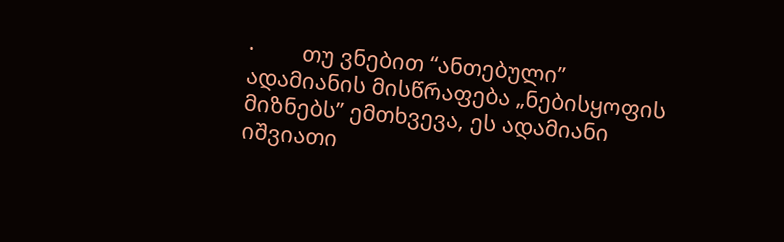·        თუ ვნებით “ანთებული” ადამიანის მისწრაფება „ნებისყოფის მიზნებს’’ ემთხვევა, ეს ადამიანი იშვიათი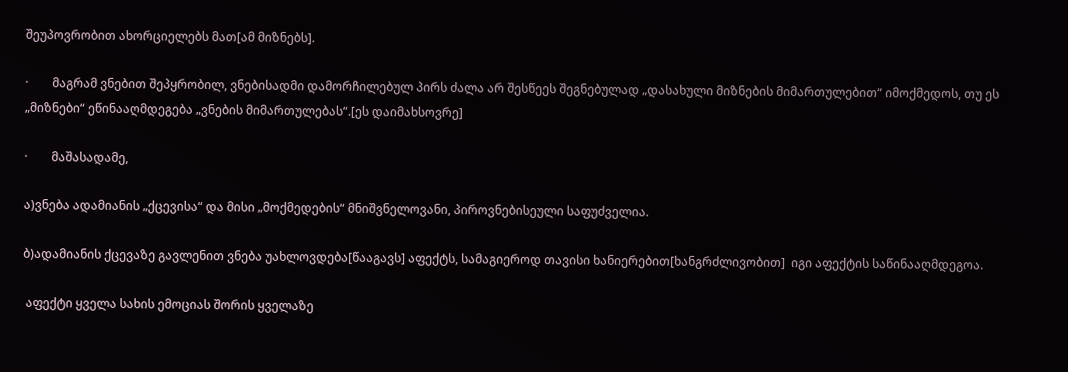შეუპოვრობით ახორციელებს მათ[ამ მიზნებს].

·        მაგრამ ვნებით შეპყრობილ, ვნებისადმი დამორჩილებულ პირს ძალა არ შესწეეს შეგნებულად „დასახული მიზნების მიმართულებით“ იმოქმედოს, თუ ეს „მიზნები“ ეწინააღმდეგება „ვნების მიმართულებას“.[ეს დაიმახსოვრე]

·        მაშასადამე,

ა)ვნება ადამიანის „ქცევისა“ და მისი „მოქმედების“ მნიშვნელოვანი, პიროვნებისეული საფუძველია.

ბ)ადამიანის ქცევაზე გავლენით ვნება უახლოვდება[წააგავს] აფექტს, სამაგიეროდ თავისი ხანიერებით[ხანგრძლივობით]  იგი აფექტის საწინააღმდეგოა.

 აფექტი ყველა სახის ემოციას შორის ყველაზე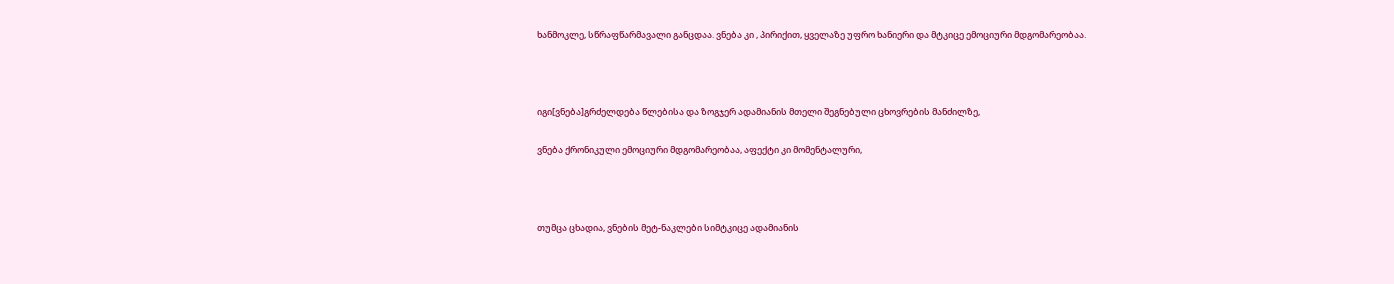ხანმოკლე, სწრაფწარმავალი განცდაა. ვნება კი , პირიქით, ყველაზე უფრო ხანიერი და მტკიცე ემოციური მდგომარეობაა.



იგი[ვნება]გრძელდება წლებისა და ზოგჯერ ადამიანის მთელი შეგნებული ცხოვრების მანძილზე,

ვნება ქრონიკული ემოციური მდგომარეობაა, აფექტი კი მომენტალური,



თუმცა ცხადია, ვნების მეტ-ნაკლები სიმტკიცე ადამიანის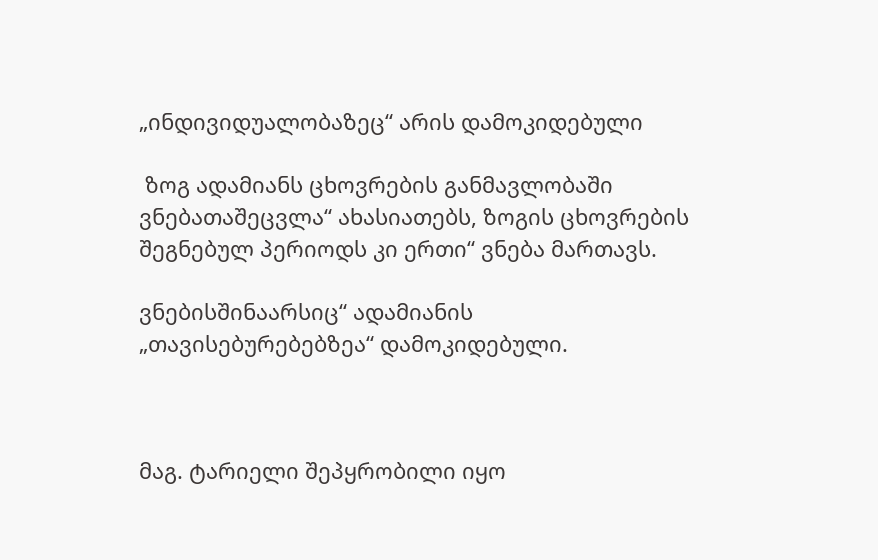„ინდივიდუალობაზეც“ არის დამოკიდებული

 ზოგ ადამიანს ცხოვრების განმავლობაში ვნებათაშეცვლა“ ახასიათებს, ზოგის ცხოვრების შეგნებულ პერიოდს კი ერთი“ ვნება მართავს.

ვნებისშინაარსიც“ ადამიანის „თავისებურებებზეა“ დამოკიდებული.



მაგ. ტარიელი შეპყრობილი იყო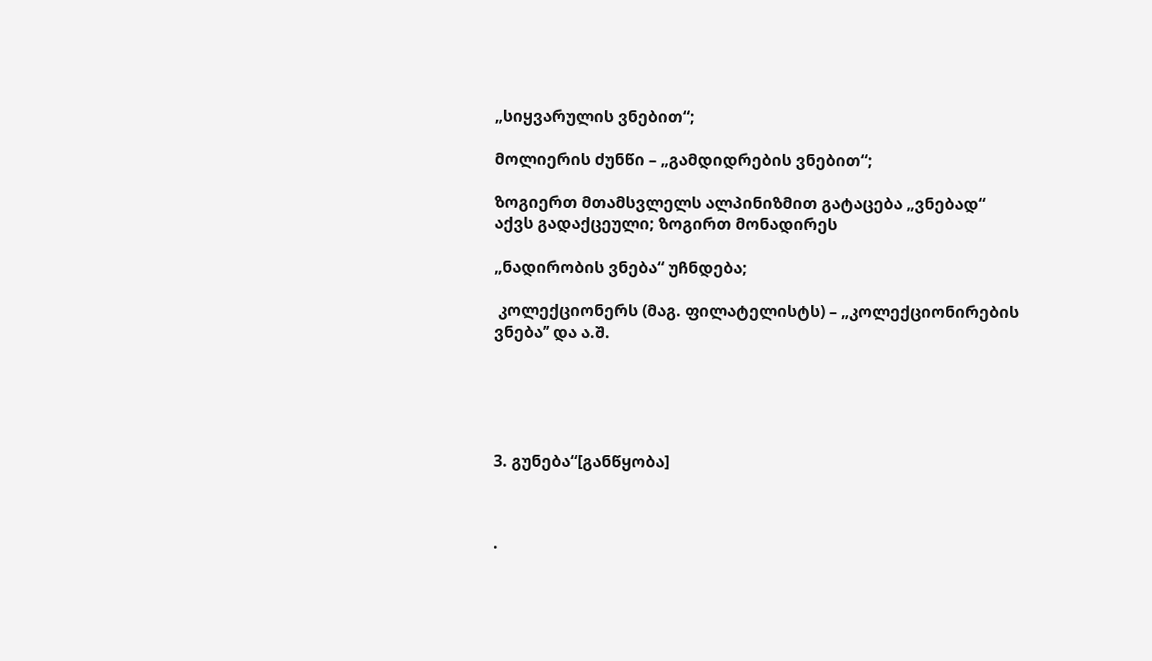„სიყვარულის ვნებით“;

მოლიერის ძუნწი – „გამდიდრების ვნებით“;

ზოგიერთ მთამსვლელს ალპინიზმით გატაცება „ვნებად“ აქვს გადაქცეული; ზოგირთ მონადირეს

„ნადირობის ვნება“ უჩნდება;

 კოლექციონერს (მაგ. ფილატელისტს) – „კოლექციონირების ვნება’’ და ა.შ.





3. გუნება“[განწყობა]



·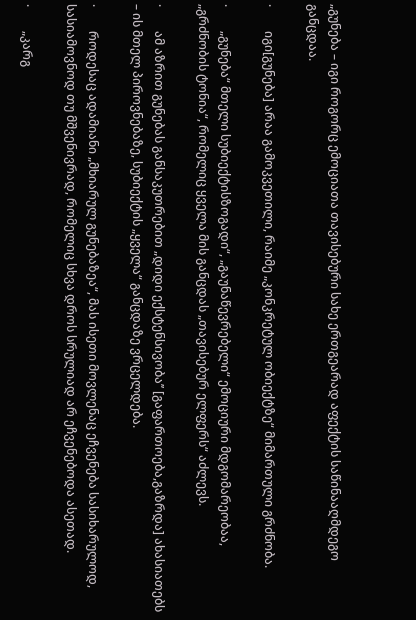„გუნება – იგი როგორც ემოციათა თავისებური სახე ერთგეარად აფექტის საწინააღმდეგო განცდაა.

·        იგი[გუნება] არაა გამოკვეთილი, რაიმე „კონკრეტულ ობიექტზე“ მიმართული გრძნობა.

·        „გუნება“ მთელი სუბიექტისზოგადი“, „გაუნაწევრებელი“ ემოციური მდგომარეობაა, „გრძნობის ტონია“, რომელიც ყველა მის განცდას „თავისებურ ელფერს“ აძლევს.

·        ამ აზრით გუნებას განსაკუთრებით „დიდი ექსტენსივობა’’ [გაფართოება,გაზრდა] ახასიათებს – ის მთელ პიროვნებაზე, სუბიექტის „ყველა“ განცდაზე ვრცელდება.

·        როდესაც ადამიანი „მხიარულ გუნებაზეა“, მას ისეთი მოვლენაც ეჩვენება სასიხარულოდ, სასიამოვნოდ თუ მშვენივრად, რომელიც სხვა დროს სრულიად არ ეჩვენებოდა ასეთად.

·        „კარგ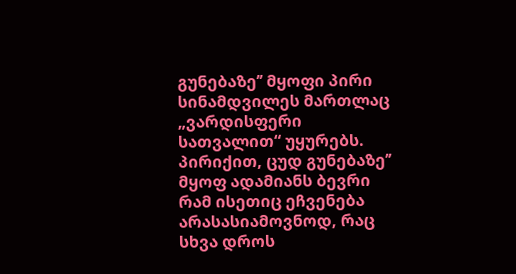გუნებაზე’’ მყოფი პირი სინამდვილეს მართლაც „ვარდისფერი სათვალით“ უყურებს. პირიქით, ცუდ გუნებაზე’’ მყოფ ადამიანს ბევრი რამ ისეთიც ეჩვენება არასასიამოვნოდ, რაც სხვა დროს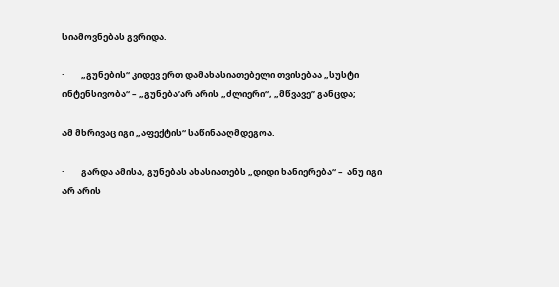სიამოვნებას გვრიდა.

·        „გუნების“ კიდევ ერთ დამახასიათებელი თვისებაა „სუსტი ინტენსივობა“ – „გუნება’არ არის „ძლიერი“, „მწვავე’’ განცდა;

ამ მხრივაც იგი „აფექტის“ საწინააღმდეგოა.

·        გარდა ამისა, გუნებას ახასიათებს „დიდი ხანიერება“ –  ანუ იგი არ არის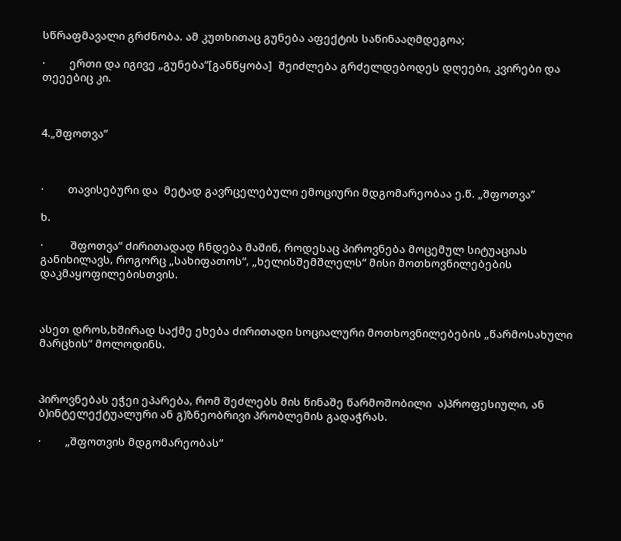სწრაფმავალი გრძნობა. ამ კუთხითაც გუნება აფექტის საწინააღმდეგოა;

·        ერთი და იგივე „გუნება“[განწყობა]  შეიძლება გრძელდებოდეს დღეები, კვირები და თეეებიც კი.



4.„შფოთვა“



·        თავისებური და  მეტად გავრცელებული ემოციური მდგომარეობაა ე.წ. „შფოთვა’’

ხ.

·         შფოთვა“ ძირითადად ჩნდება მაშინ, როდესაც პიროვნება მოცემულ სიტუაციას განიხილავს, როგორც „სახიფათოს“, „ხელისშემშლელს“ მისი მოთხოვნილებების დაკმაყოფილებისთვის.



ასეთ დროს,ხშირად საქმე ეხება ძირითადი სოციალური მოთხოვნილებების „წარმოსახული მარცხის“ მოლოდინს.



პიროვნებას ეჭეი ეპარება, რომ შეძლებს მის წინაშე წარმოშობილი  ა)პროფესიული, ან ბ)ინტელექტუალური ან გ)ზნეობრივი პრობლემის გადაჭრას.

·        „შფოთვის მდგომარეობას“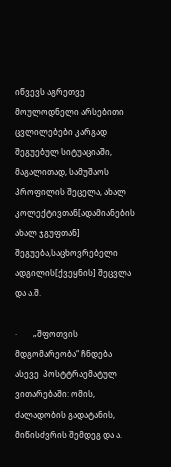იწვევს აგრეთვე მოულოდნელი არსებითი ცვლილებები კარგად შეგუებულ სიტუაციაში, მაგალითად, სამუშაოს პროფილის შეცელა, ახალ კოლექტივთან[ადამიანების ახალ ჯგუფთან] შეგუება,საცხოვრებელი ადგილის[ქვეყნის] შეცვლა  და ა.შ.

·        „შფოთვის მდგომარეობა“ ჩნდება ასევე  პოსტტრაემატულ ვითარებაში: ომის, ძალადობის გადატანის, მიწისძვრის შემდეგ და ა.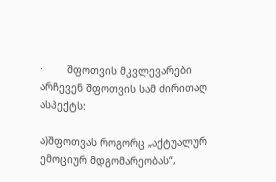·        შფოთვის მკვლევარები არჩევენ შფოთვის სამ ძირითაღ ასპექტს:

ა)შფოთვას როგორც „აქტუალურ ემოციურ მდგომარეობას“,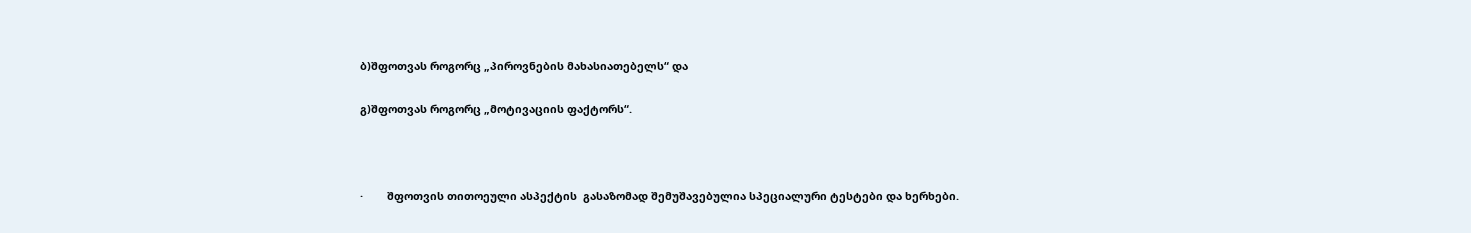ბ)შფოთვას როგორც „პიროვნების მახასიათებელს“ და

გ)შფოთვას როგორც „მოტივაციის ფაქტორს“.



·        შფოთვის თითოეული ასპექტის  გასაზომად შემუშავებულია სპეციალური ტესტები და ხერხები.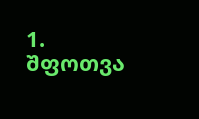1.       შფოთვა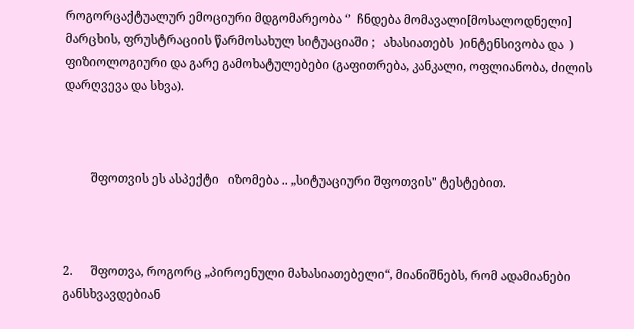როგორცაქტუალურ ემოციური მდგომარეობა ‘’  ჩნდება მომავალი[მოსალოდნელი]  მარცხის, ფრუსტრაციის წარმოსახულ სიტუაციაში ;   ახასიათებს  )ინტენსივობა და  ) ფიზიოლოგიური და გარე გამოხატულებები (გაფითრება, კანკალი, ოფლიანობა, ძილის დარღვევა და სხვა).



         შფოთვის ეს ასპექტი   იზომება .. „სიტუაციური შფოთვის" ტესტებით.



2.      შფოთვა, როგორც „პიროენული მახასიათებელი“, მიანიშნებს, რომ ადამიანები განსხვავდებიან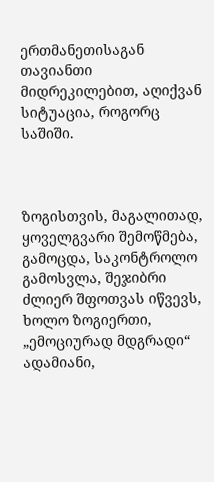ერთმანეთისაგან თავიანთი მიდრეკილებით, აღიქვან სიტუაცია, როგორც საშიში.



ზოგისთვის, მაგალითად, ყოველგვარი შემოწმება, გამოცდა, საკონტროლო გამოსვლა, შეჯიბრი ძლიერ შფოთვას იწვევს,  ხოლო ზოგიერთი, „ემოციურად მდგრადი“ ადამიანი,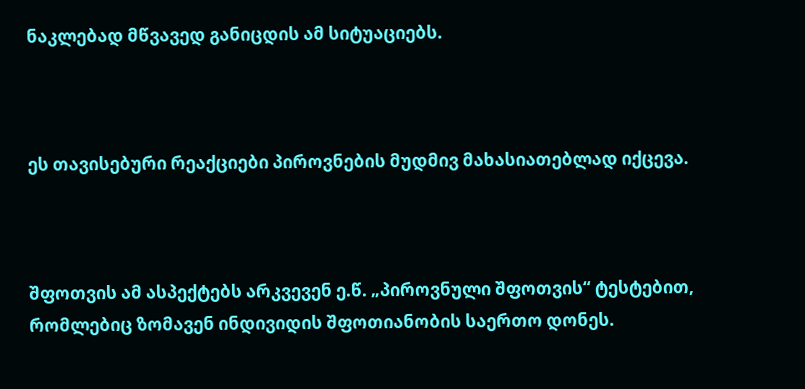ნაკლებად მწვავედ განიცდის ამ სიტუაციებს.



ეს თავისებური რეაქციები პიროვნების მუდმივ მახასიათებლად იქცევა.



შფოთვის ამ ასპექტებს არკვევენ ე.წ. „პიროვნული შფოთვის“ ტესტებით, რომლებიც ზომავენ ინდივიდის შფოთიანობის საერთო დონეს.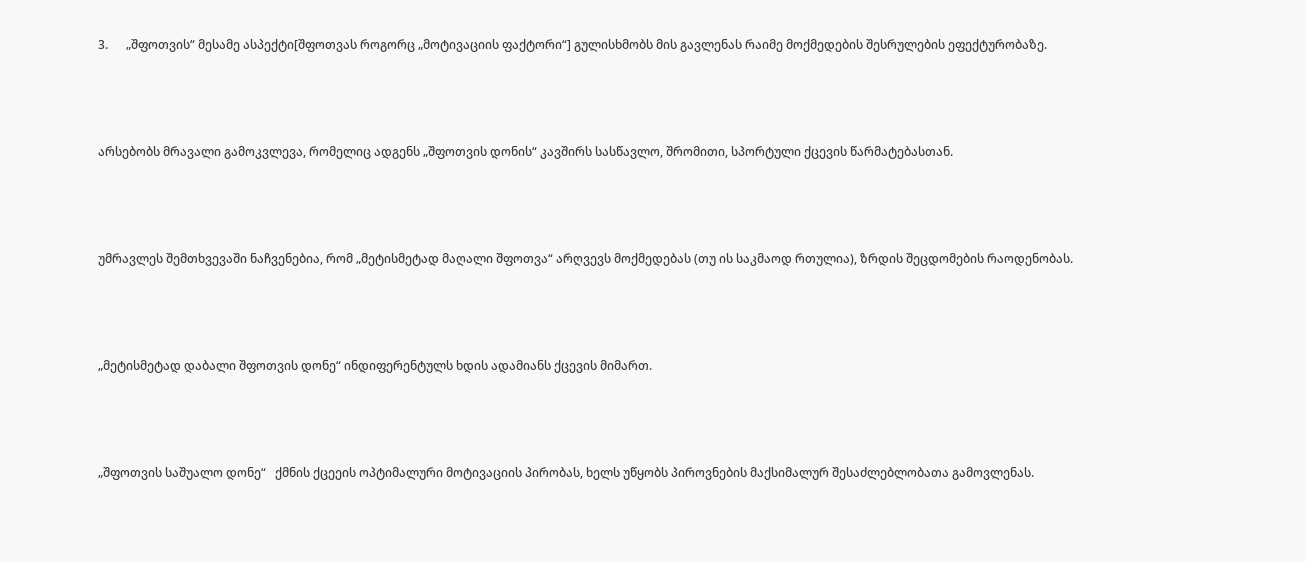3.      „შფოთვის“ მესამე ასპექტი[შფოთვას როგორც „მოტივაციის ფაქტორი“] გულისხმობს მის გავლენას რაიმე მოქმედების შესრულების ეფექტურობაზე.



არსებობს მრავალი გამოკვლევა, რომელიც ადგენს „შფოთვის დონის“ კავშირს სასწავლო, შრომითი, სპორტული ქცევის წარმატებასთან.



უმრავლეს შემთხვევაში ნაჩვენებია, რომ „მეტისმეტად მაღალი შფოთვა“ არღვევს მოქმედებას (თუ ის საკმაოდ რთულია), ზრდის შეცდომების რაოდენობას.



„მეტისმეტად დაბალი შფოთვის დონე“ ინდიფერენტულს ხდის ადამიანს ქცევის მიმართ.



„შფოთვის საშუალო დონე“   ქმნის ქცეეის ოპტიმალური მოტივაციის პირობას, ხელს უწყობს პიროვნების მაქსიმალურ შესაძლებლობათა გამოვლენას.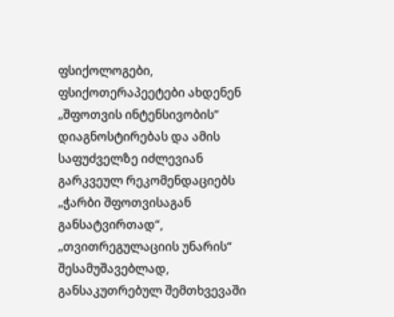ფსიქოლოგები, ფსიქოთერაპეეტები ახდენენ „შფოთვის ინტენსივობის“ დიაგნოსტირებას და ამის საფუძველზე იძლევიან გარკვეულ რეკომენდაციებს „ჭარბი შფოთვისაგან განსატვირთად“, „თვითრეგულაციის უნარის“ შესამუშავებლად, განსაკუთრებულ შემთხვევაში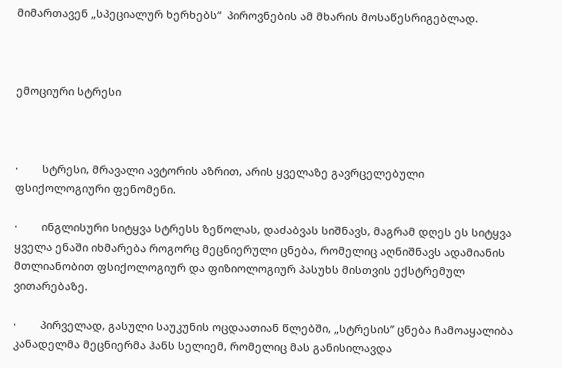მიმართავენ „სპეციალურ ხერხებს“  პიროვნების ამ მხარის მოსაწესრიგებლად.



ემოციური სტრესი



·        სტრესი, მრავალი ავტორის აზრით, არის ყველაზე გავრცელებული ფსიქოლოგიური ფენომენი.

·        ინგლისური სიტყვა სტრესს ზეწოლას, დაძაბვას სიშნავს, მაგრამ დღეს ეს სიტყვა ყველა ენაში იხმარება როგორც მეცნიერული ცნება, რომელიც აღნიშნავს ადამიანის მთლიანობით ფსიქოლოგიურ და ფიზიოლოგიურ პასუხს მისთვის ექსტრემულ ვითარებაზე.

·        პირველად, გასული საუკუნის ოცდაათიან წლებში, „სტრესის’’ ცნება ჩამოაყალიბა კანადელმა მეცნიერმა ჰანს სელიემ, რომელიც მას განისილავდა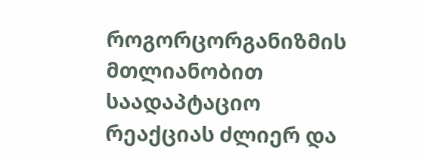როგორცორგანიზმის მთლიანობით საადაპტაციო რეაქციას ძლიერ და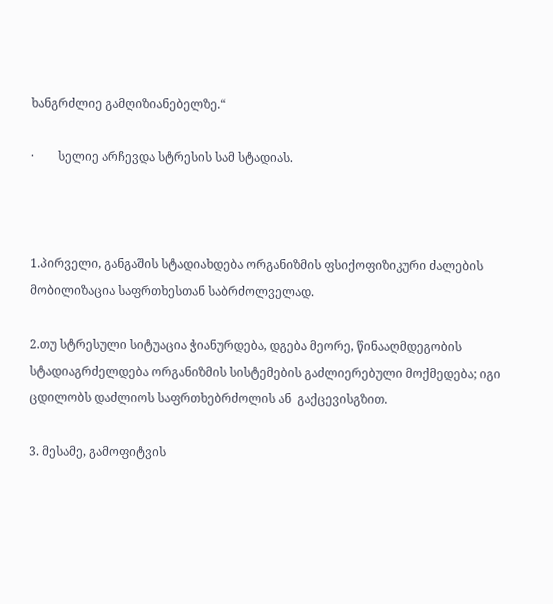ხანგრძლიე გამღიზიანებელზე.“

·        სელიე არჩევდა სტრესის სამ სტადიას.



1.პირველი, განგაშის სტადიახდება ორგანიზმის ფსიქოფიზიკური ძალების მობილიზაცია საფრთხესთან საბრძოლველად.

2.თუ სტრესული სიტუაცია ჭიანურდება, დგება მეორე, წინააღმდეგობის სტადიაგრძელდება ორგანიზმის სისტემების გაძლიერებული მოქმედება; იგი ცდილობს დაძლიოს საფრთხებრძოლის ან  გაქცევისგზით.

3. მესამე, გამოფიტვის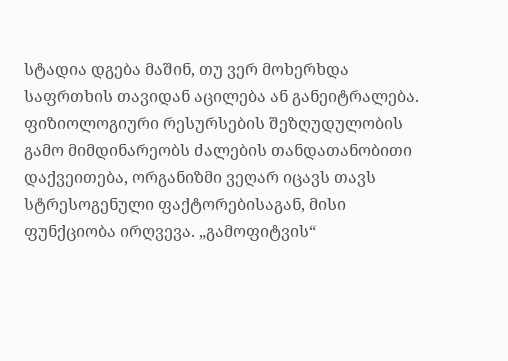სტადია დგება მაშინ, თუ ვერ მოხერხდა საფრთხის თავიდან აცილება ან განეიტრალება. ფიზიოლოგიური რესურსების შეზღუდულობის გამო მიმდინარეობს ძალების თანდათანობითი დაქვეითება, ორგანიზმი ვეღარ იცავს თავს სტრესოგენული ფაქტორებისაგან, მისი ფუნქციობა ირღვევა. „გამოფიტვის“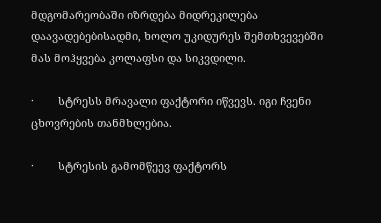მდგომარეობაში იზრდება მიდრეკილება დაავადებებისადმი, ხოლო უკიდურეს შემთხვევებში მას მოჰყვება კოლაფსი და სიკვდილი.

·        სტრესს მრავალი ფაქტორი იწვევს. იგი ჩვენი ცხოვრების თანმხლებია.

·        სტრესის გამომწეევ ფაქტორს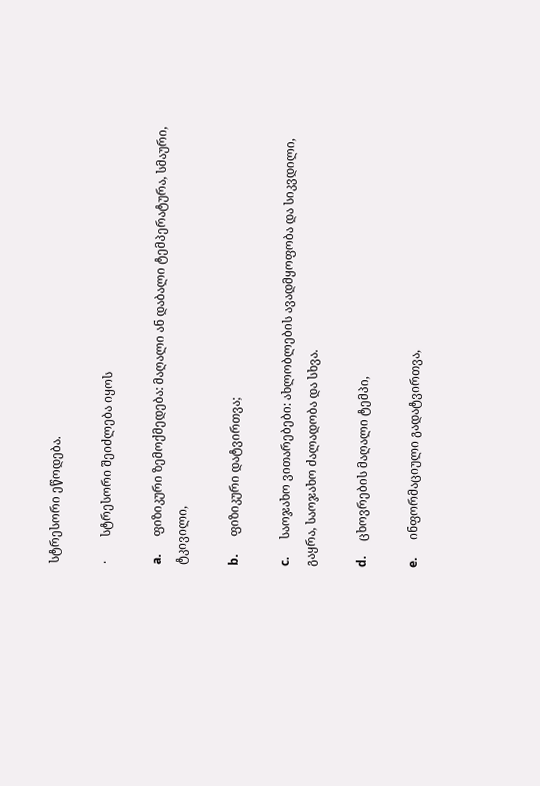სტრესორი ეწოდება.

·        სტრესორი შეიძლება იყოს

a.      ფიზიკური ზემოქმედება: მაღალი ან დაბალი ტემპერატურა, სმაური, ტკივილი,

b.      ფიზიკური დატვირთვა;

c.      საოჯახო ვითარებები: ახლობლების ავადმყოფობა და სიკვდილი, გაყრა, საოჯახო ძალადობა და სხვა.

d.     ცხოვრების მაღალი ტემპი,

e.      ინფორმაციული გადატვირთვა,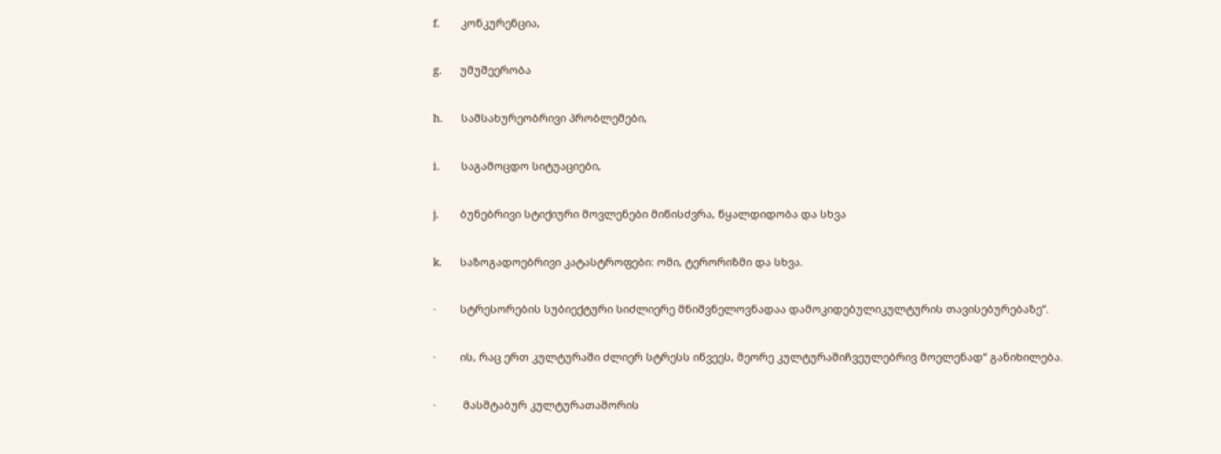f.       კონკურენცია,

g.      უმუშეერობა

h.      სამსახურეობრივი პრობლემები,

i.       საგამოცდო სიტუაციები,

j.       ბუნებრივი სტიქიური მოვლენები მიწისძვრა, წყალდიდობა და სხვა

k.      საზოგადოებრივი კატასტროფები: ომი, ტერორიზმი და სხვა.

·        სტრესორების სუბიექტური სიძლიერე მნიშვნელოვნადაა დამოკიდებულიკულტურის თავისებურებაზე“.

·        ის, რაც ერთ კულტურაში ძლიერ სტრესს იწვეეს, მეორე კულტურაშიჩვეულებრივ მოელენად“ განიხილება.

·         მასშტაბურ კულტურათაშორის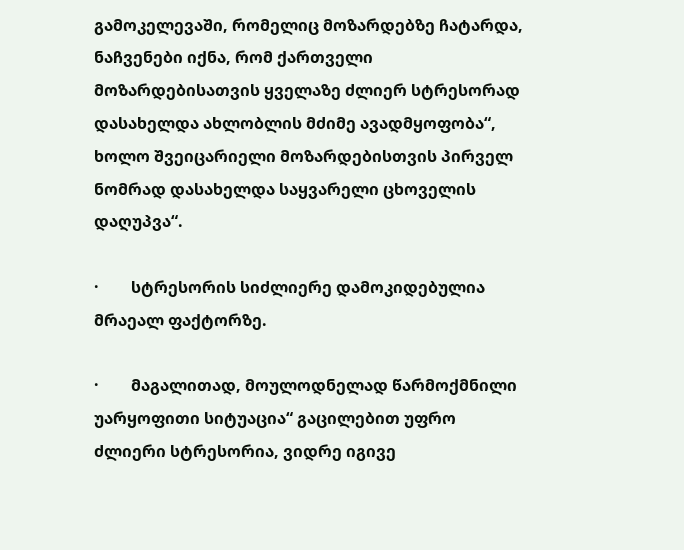გამოკელევაში, რომელიც მოზარდებზე ჩატარდა, ნაჩვენები იქნა, რომ ქართველი მოზარდებისათვის ყველაზე ძლიერ სტრესორად დასახელდა ახლობლის მძიმე ავადმყოფობა“, ხოლო შვეიცარიელი მოზარდებისთვის პირველ ნომრად დასახელდა საყვარელი ცხოველის დაღუპვა“.

·        სტრესორის სიძლიერე დამოკიდებულია მრაეალ ფაქტორზე.

·        მაგალითად, მოულოდნელად წარმოქმნილი უარყოფითი სიტუაცია“ გაცილებით უფრო ძლიერი სტრესორია, ვიდრე იგივე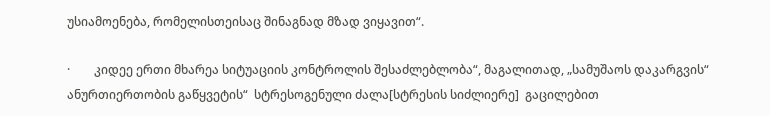უსიამოენება, რომელისთეისაც შინაგნად მზად ვიყავით“.

·        კიდეე ერთი მხარეა სიტუაციის კონტროლის შესაძლებლობა“, მაგალითად, „სამუშაოს დაკარგვის“  ანურთიერთობის გაწყვეტის“  სტრესოგენული ძალა[სტრესის სიძლიერე]  გაცილებით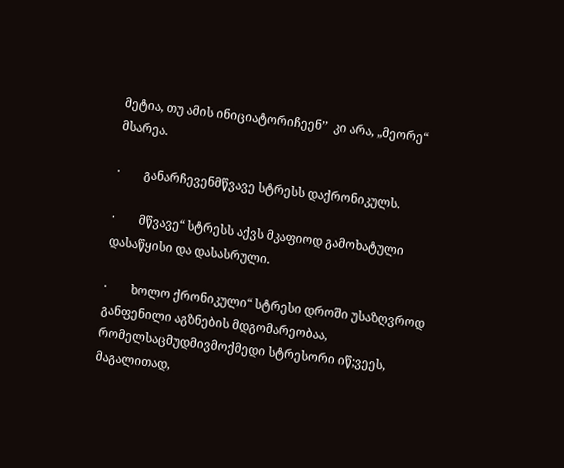მეტია, თუ ამის ინიციატორიჩეენ’’  კი არა, „მეორე“ მსარეა.

·        განარჩევენმწვავე სტრესს დაქრონიკულს.

·        მწვავე“ სტრესს აქვს მკაფიოდ გამოხატული დასაწყისი და დასასრული.

·        ხოლო ქრონიკული“ სტრესი დროში უსაზღვროდ განფენილი აგზნების მდგომარეობაა, რომელსაცმუდმივმოქმედი სტრესორი იწ;ვეეს, მაგალითად,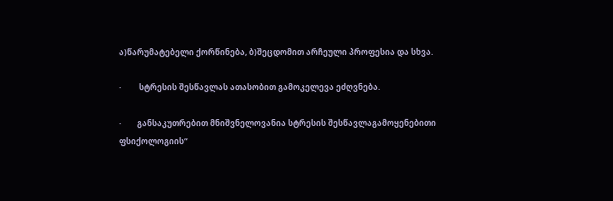ა)წარუმატებელი ქორწინება, ბ)შეცდომით არჩეული პროფესია და სხვა.

·         სტრესის შესწავლას ათასობით გამოკელევა ეძღვნება.

·        განსაკუთრებით მნიშვნელოვანია სტრესის შესწავლაგამოყენებითი ფსიქოლოგიის“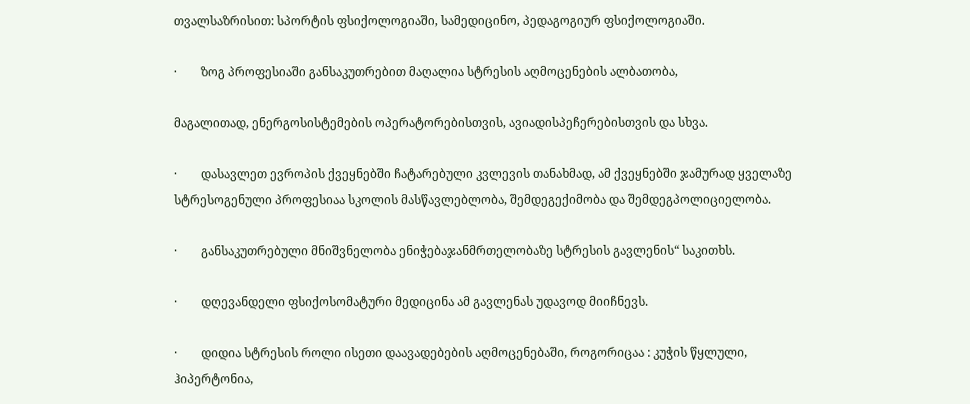თვალსაზრისით: სპორტის ფსიქოლოგიაში, სამედიცინო, პედაგოგიურ ფსიქოლოგიაში.

·        ზოგ პროფესიაში განსაკუთრებით მაღალია სტრესის აღმოცენების ალბათობა,

მაგალითად, ენერგოსისტემების ოპერატორებისთვის, ავიადისპეჩერებისთვის და სხვა.

·        დასავლეთ ევროპის ქვეყნებში ჩატარებული კვლევის თანახმად, ამ ქვეყნებში ჯამურად ყველაზე სტრესოგენული პროფესიაა სკოლის მასწავლებლობა, შემდეგექიმობა და შემდეგპოლიციელობა.

·        განსაკუთრებული მნიშვნელობა ენიჭებაჯანმრთელობაზე სტრესის გავლენის“ საკითხს.

·        დღევანდელი ფსიქოსომატური მედიცინა ამ გავლენას უდავოდ მიიჩნევს.

·        დიდია სტრესის როლი ისეთი დაავადებების აღმოცენებაში, როგორიცაა : კუჭის წყლული, ჰიპერტონია,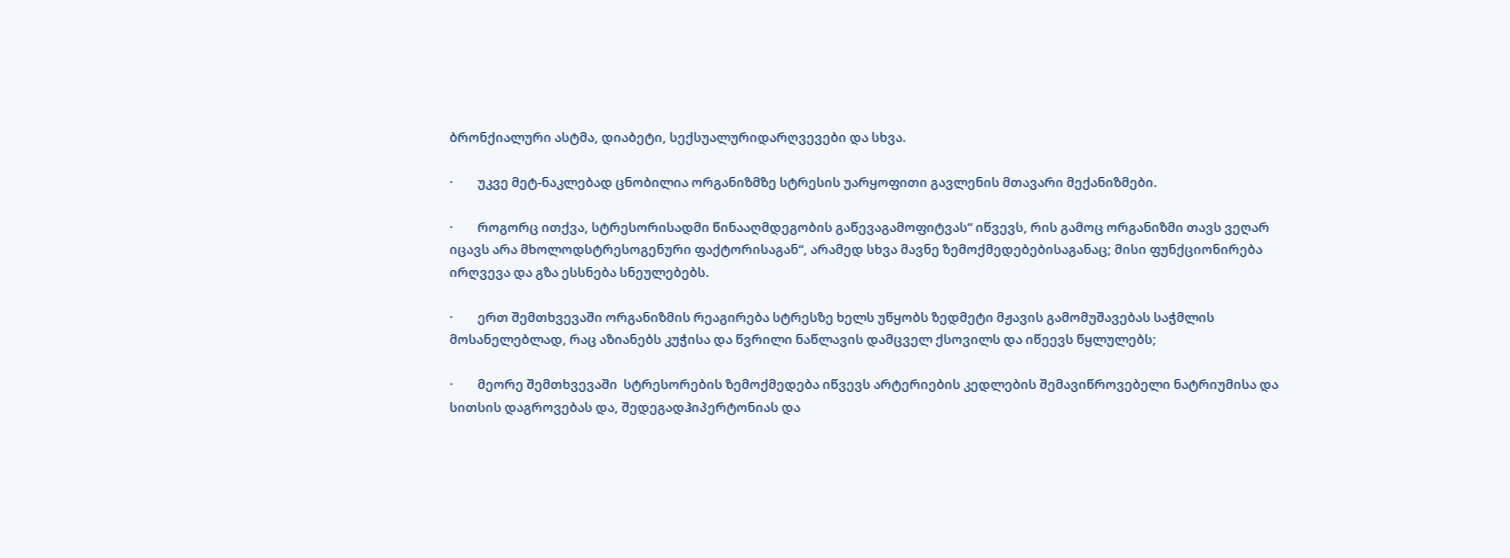ბრონქიალური ასტმა, დიაბეტი, სექსუალურიდარღვევები და სხვა.

·        უკვე მეტ-ნაკლებად ცნობილია ორგანიზმზე სტრესის უარყოფითი გავლენის მთავარი მექანიზმები.

·        როგორც ითქვა, სტრესორისადმი წინააღმდეგობის გაწევაგამოფიტვას“ იწვევს, რის გამოც ორგანიზმი თავს ვეღარ იცავს არა მხოლოდსტრესოგენური ფაქტორისაგან“, არამედ სხვა მავნე ზემოქმედებებისაგანაც; მისი ფუნქციონირება ირღვევა და გზა ესსნება სნეულებებს.

·        ერთ შემთხვევაში ორგანიზმის რეაგირება სტრესზე ხელს უწყობს ზედმეტი მჟავის გამომუშავებას საჭმლის მოსანელებლად, რაც აზიანებს კუჭისა და წვრილი ნაწლავის დამცველ ქსოვილს და იწეევს წყლულებს;

·        მეორე შემთხვევაში  სტრესორების ზემოქმედება იწვევს არტერიების კედლების შემავიწროვებელი ნატრიუმისა და სითსის დაგროვებას და, შედეგადჰიპერტონიას და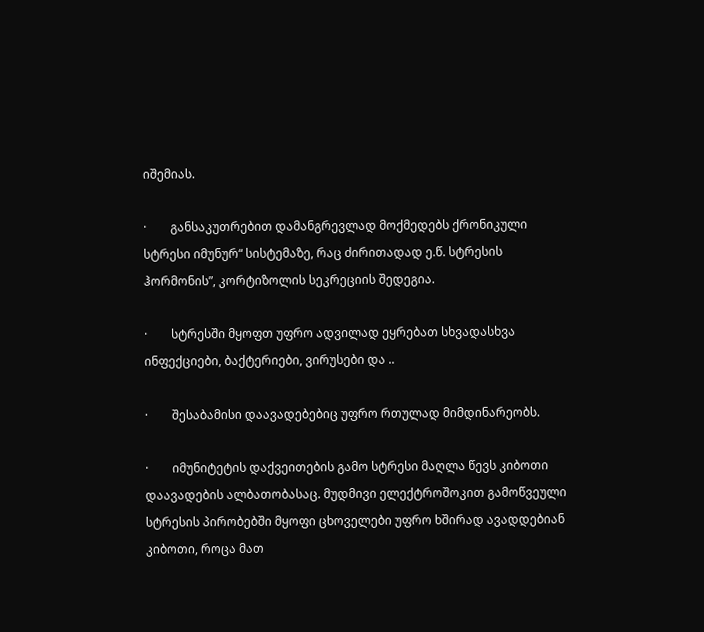იშემიას.

·        განსაკუთრებით დამანგრევლად მოქმედებს ქრონიკული სტრესი იმუნურ“ სისტემაზე, რაც ძირითადად ე.წ. სტრესის ჰორმონის”, კორტიზოლის სეკრეციის შედეგია.

·        სტრესში მყოფთ უფრო ადვილად ეყრებათ სხვადასხვა ინფექციები, ბაქტერიები, ვირუსები და ..

·        შესაბამისი დაავადებებიც უფრო რთულად მიმდინარეობს.

·        იმუნიტეტის დაქვეითების გამო სტრესი მაღლა წევს კიბოთი დაავადების ალბათობასაც. მუდმივი ელექტროშოკით გამოწვეული სტრესის პირობებში მყოფი ცხოველები უფრო ხშირად ავადდებიან კიბოთი, როცა მათ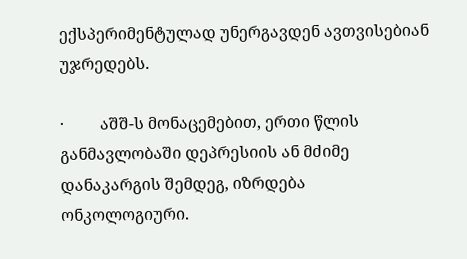ექსპერიმენტულად უნერგავდენ ავთვისებიან უჯრედებს.

·         აშშ-ს მონაცემებით, ერთი წლის განმავლობაში დეპრესიის ან მძიმე დანაკარგის შემდეგ, იზრდება ონკოლოგიური.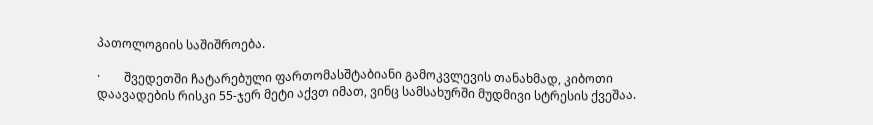პათოლოგიის საშიშროება.

·        შვედეთში ჩატარებული ფართომასშტაბიანი გამოკვლევის თანახმად, კიბოთი დაავადების რისკი 55-ჯერ მეტი აქვთ იმათ, ვინც სამსახურში მუდმივი სტრესის ქვეშაა.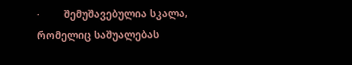·        შემუშავებულია სკალა, რომელიც საშუალებას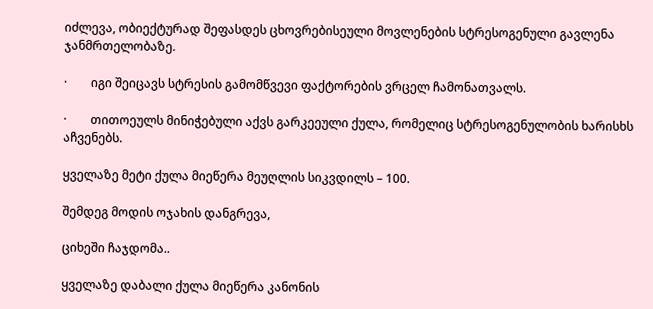იძლევა, ობიექტურად შეფასდეს ცხოვრებისეული მოვლენების სტრესოგენული გავლენა ჯანმრთელობაზე.

·        იგი შეიცავს სტრესის გამომწვევი ფაქტორების ვრცელ ჩამონათვალს.

·        თითოეულს მინიჭებული აქვს გარკეეული ქულა, რომელიც სტრესოგენულობის ხარისხს აჩვენებს.

ყველაზე მეტი ქულა მიეწერა მეუღლის სიკვდილს – 100.

შემდეგ მოდის ოჯახის დანგრევა,

ციხეში ჩაჯდომა..

ყველაზე დაბალი ქულა მიეწერა კანონის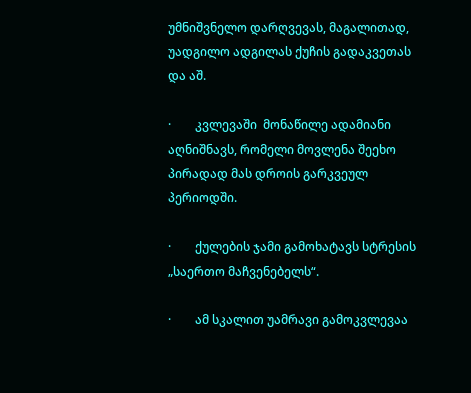უმნიშვნელო დარღვევას, მაგალითად, უადგილო ადგილას ქუჩის გადაკვეთას და აშ.

·        კვლევაში  მონაწილე ადამიანი აღნიშნავს, რომელი მოვლენა შეეხო პირადად მას დროის გარკვეულ პერიოდში.

·        ქულების ჯამი გამოხატავს სტრესის „საერთო მაჩვენებელს“.

·        ამ სკალით უამრავი გამოკვლევაა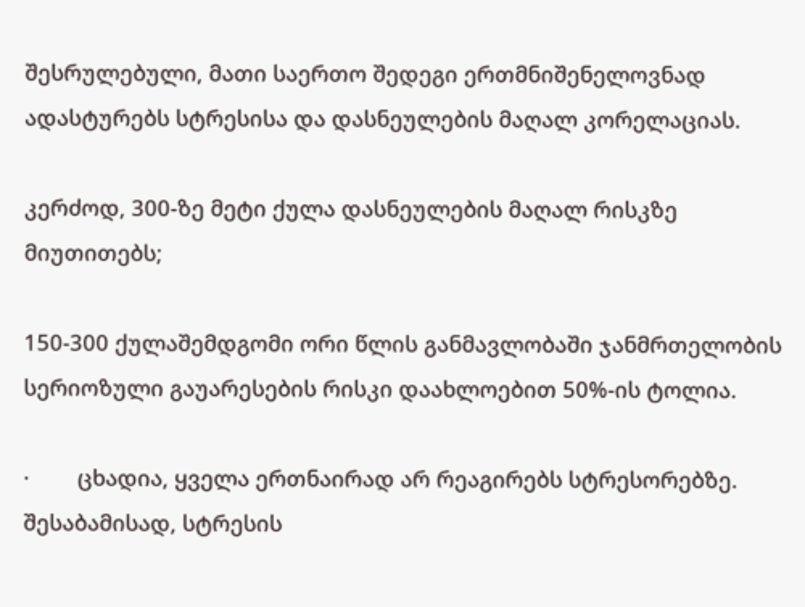შესრულებული, მათი საერთო შედეგი ერთმნიშენელოვნად ადასტურებს სტრესისა და დასნეულების მაღალ კორელაციას.

კერძოდ, 300-ზე მეტი ქულა დასნეულების მაღალ რისკზე მიუთითებს;

150-300 ქულაშემდგომი ორი წლის განმავლობაში ჯანმრთელობის სერიოზული გაუარესების რისკი დაახლოებით 50%-ის ტოლია.

·        ცხადია, ყველა ერთნაირად არ რეაგირებს სტრესორებზე. შესაბამისად, სტრესის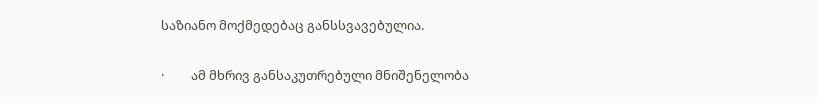საზიანო მოქმედებაც განსსვავებულია.

·         ამ მხრივ განსაკუთრებული მნიშენელობა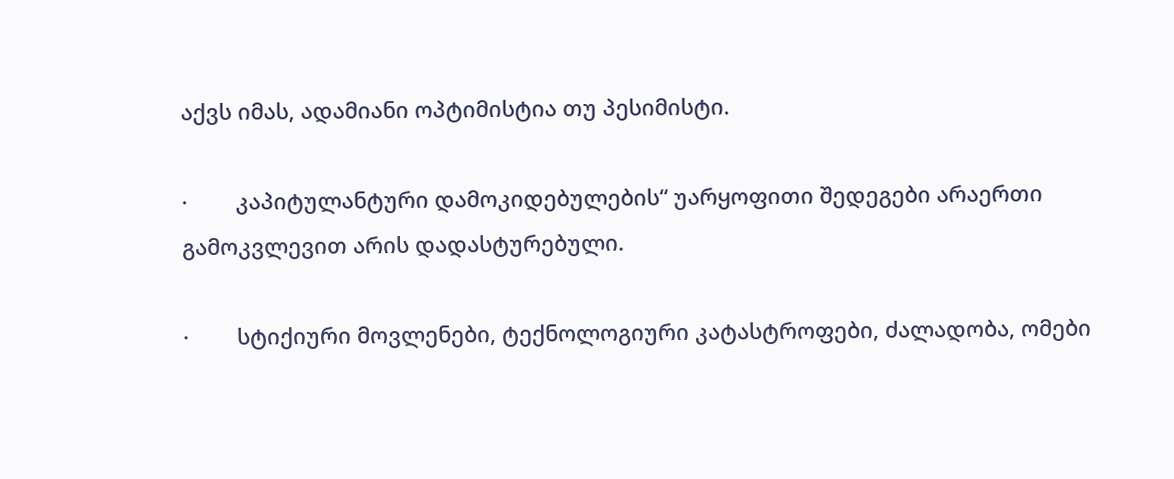აქვს იმას, ადამიანი ოპტიმისტია თუ პესიმისტი.

·        კაპიტულანტური დამოკიდებულების“ უარყოფითი შედეგები არაერთი გამოკვლევით არის დადასტურებული.

·        სტიქიური მოვლენები, ტექნოლოგიური კატასტროფები, ძალადობა, ომები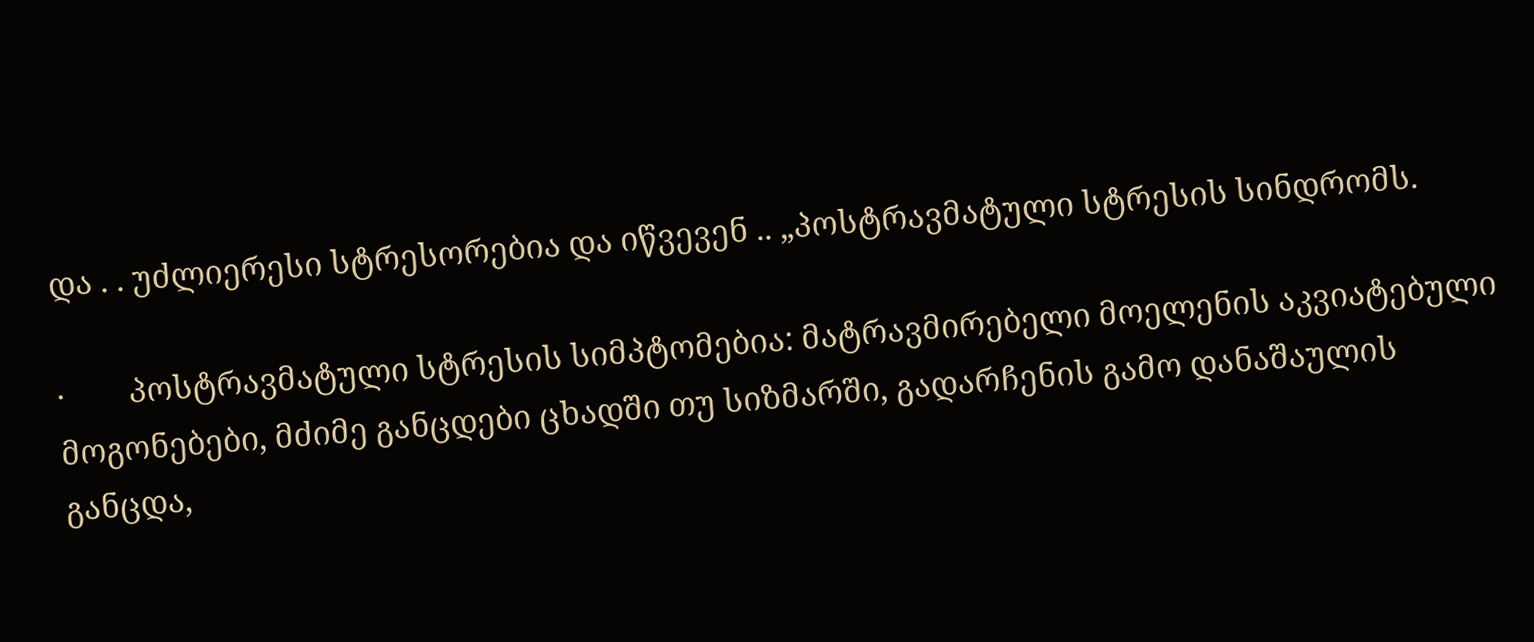და . . უძლიერესი სტრესორებია და იწვევენ .. „პოსტრავმატული სტრესის სინდრომს.

·        პოსტრავმატული სტრესის სიმპტომებია: მატრავმირებელი მოელენის აკვიატებული მოგონებები, მძიმე განცდები ცხადში თუ სიზმარში, გადარჩენის გამო დანაშაულის განცდა,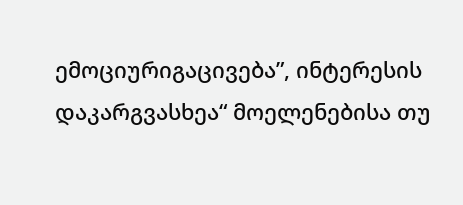ემოციურიგაცივება”, ინტერესის დაკარგვასხეა“ მოელენებისა თუ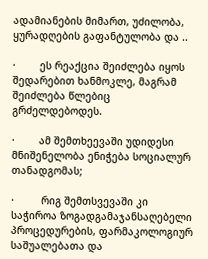ადამიანების მიმართ, უძილობა, ყურადღების გაფანტულობა და ..

·        ეს რეაქცია შეიძლება იყოს შედარებით ხანმოკლე, მაგრამ შეიძლება წლებიც გრძელდებოდეს.

·        ამ შემთხეევაში უდიდესი მნიშენელობა ენიჭება სოციალურ თანადგომას;

·         რიგ შემთსვევაში კი საჭიროა ზოგადგამაჯანსაღებელი პროცედურების, ფარმაკოლოგიურ საშუალებათა და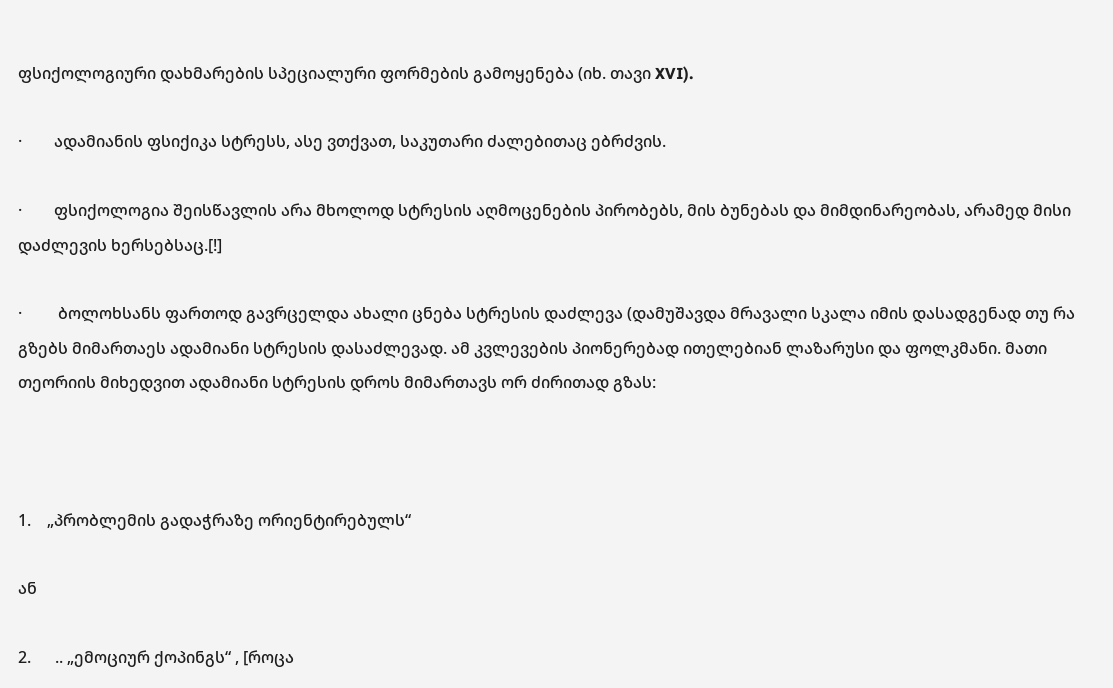ფსიქოლოგიური დახმარების სპეციალური ფორმების გამოყენება (იხ. თავი XVI).

·        ადამიანის ფსიქიკა სტრესს, ასე ვთქვათ, საკუთარი ძალებითაც ებრძვის.

·        ფსიქოლოგია შეისწავლის არა მხოლოდ სტრესის აღმოცენების პირობებს, მის ბუნებას და მიმდინარეობას, არამედ მისი დაძლევის ხერსებსაც.[!]

·         ბოლოხსანს ფართოდ გავრცელდა ახალი ცნება სტრესის დაძლევა (დამუშავდა მრავალი სკალა იმის დასადგენად თუ რა გზებს მიმართაეს ადამიანი სტრესის დასაძლევად. ამ კვლევების პიონერებად ითელებიან ლაზარუსი და ფოლკმანი. მათი თეორიის მიხედვით ადამიანი სტრესის დროს მიმართავს ორ ძირითად გზას:



1.    „პრობლემის გადაჭრაზე ორიენტირებულს“

ან

2.      .. „ემოციურ ქოპინგს“ , [როცა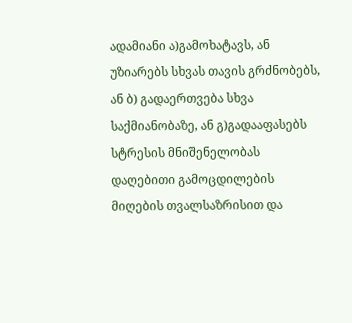ადამიანი ა)გამოხატავს, ან უზიარებს სხვას თავის გრძნობებს, ან ბ) გადაერთვება სხვა საქმიანობაზე, ან გ)გადააფასებს სტრესის მნიშენელობას დაღებითი გამოცდილების მიღების თვალსაზრისით და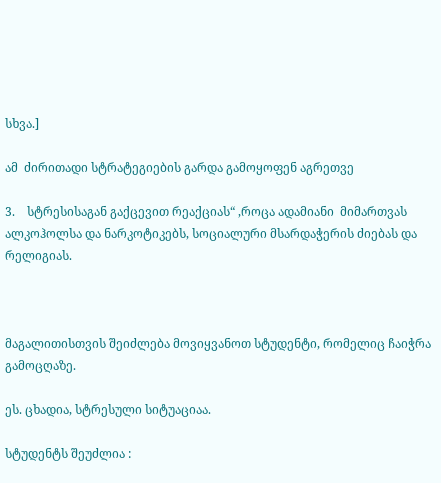სხვა.]

ამ  ძირითადი სტრატეგიების გარდა გამოყოფენ აგრეთვე

3.    სტრესისაგან გაქცევით რეაქციას“ ,როცა ადამიანი  მიმართვას ალკოჰოლსა და ნარკოტიკებს, სოციალური მსარდაჭერის ძიებას და რელიგიას.



მაგალითისთვის შეიძლება მოვიყვანოთ სტუდენტი, რომელიც ჩაიჭრა გამოცღაზე.

ეს. ცხადია, სტრესული სიტუაციაა.

სტუდენტს შეუძლია :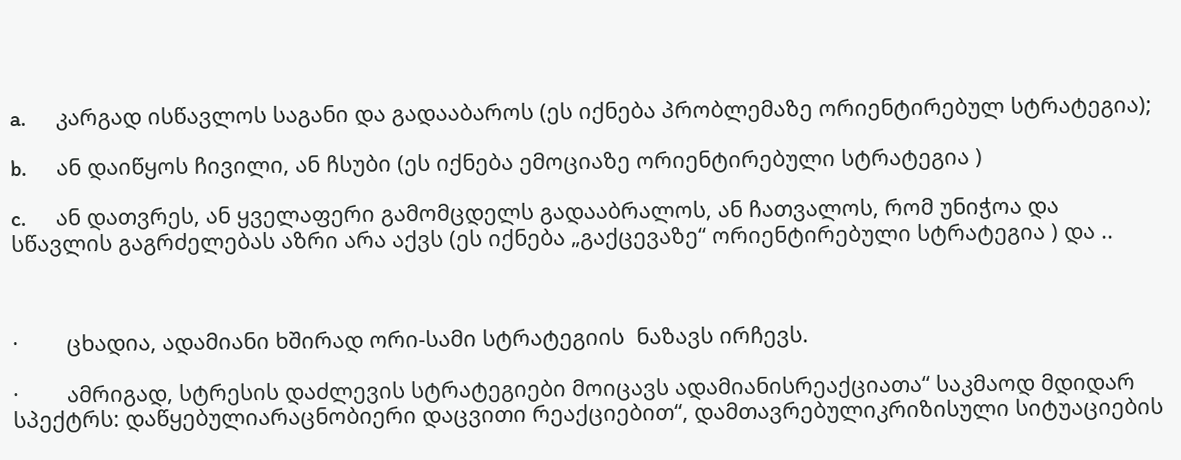a.      კარგად ისწავლოს საგანი და გადააბაროს (ეს იქნება პრობლემაზე ორიენტირებულ სტრატეგია);

b.      ან დაიწყოს ჩივილი, ან ჩსუბი (ეს იქნება ემოციაზე ორიენტირებული სტრატეგია )

c.      ან დათვრეს, ან ყველაფერი გამომცდელს გადააბრალოს, ან ჩათვალოს, რომ უნიჭოა და სწავლის გაგრძელებას აზრი არა აქვს (ეს იქნება „გაქცევაზე“ ორიენტირებული სტრატეგია ) და ..



·        ცხადია, ადამიანი ხშირად ორი-სამი სტრატეგიის  ნაზავს ირჩევს.

·        ამრიგად, სტრესის დაძლევის სტრატეგიები მოიცავს ადამიანისრეაქციათა“ საკმაოდ მდიდარ სპექტრს: დაწყებულიარაცნობიერი დაცვითი რეაქციებით“, დამთავრებულიკრიზისული სიტუაციების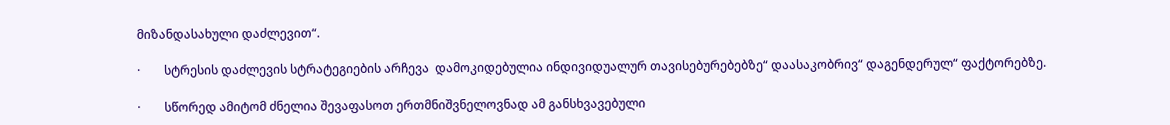მიზანდასახული დაძლევით“.

·        სტრესის დაძლევის სტრატეგიების არჩევა  დამოკიდებულია ინდივიდუალურ თავისებურებებზე“ დაასაკობრივ“ დაგენდერულ“ ფაქტორებზე.

·        სწორედ ამიტომ ძნელია შევაფასოთ ერთმნიშვნელოვნად ამ განსხვავებული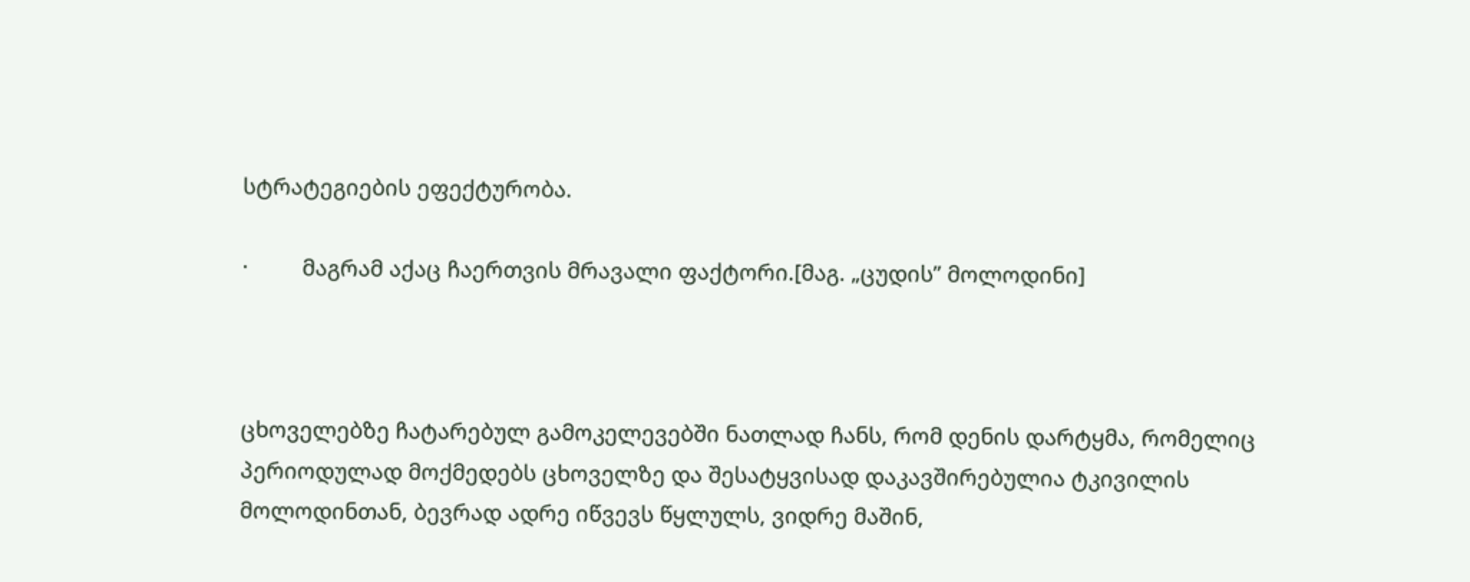სტრატეგიების ეფექტურობა.

·         მაგრამ აქაც ჩაერთვის მრავალი ფაქტორი.[მაგ. „ცუდის’’ მოლოდინი]



ცხოველებზე ჩატარებულ გამოკელევებში ნათლად ჩანს, რომ დენის დარტყმა, რომელიც პერიოდულად მოქმედებს ცხოველზე და შესატყვისად დაკავშირებულია ტკივილის მოლოდინთან, ბევრად ადრე იწვევს წყლულს, ვიდრე მაშინ,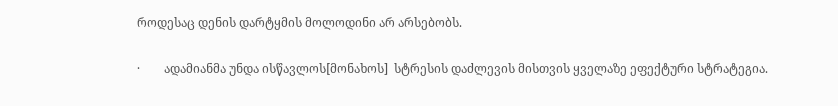როდესაც დენის დარტყმის მოლოდინი არ არსებობს.

·        ადამიანმა უნდა ისწავლოს[მონახოს]  სტრესის დაძლევის მისთვის ყველაზე ეფექტური სტრატეგია.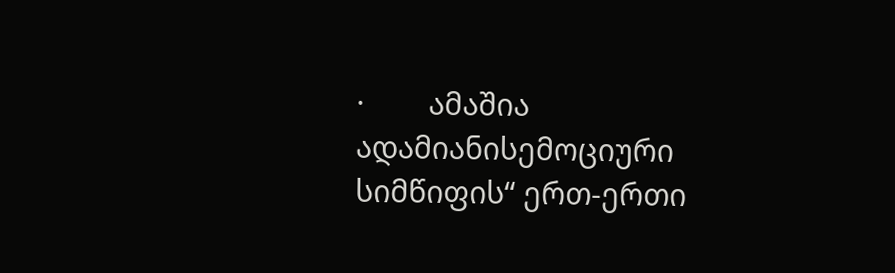·        ამაშია ადამიანისემოციური სიმწიფის“ ერთ-ერთი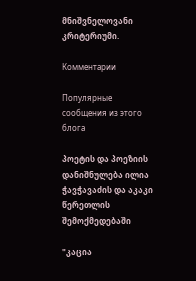მნიშვნელოვანი კრიტერიუმი.

Комментарии

Популярные сообщения из этого блога

პოეტის და პოეზიის დანიშნულება ილია ჭავჭავაძის და აკაკი წერეთლის შემოქმედებაში

"კაცია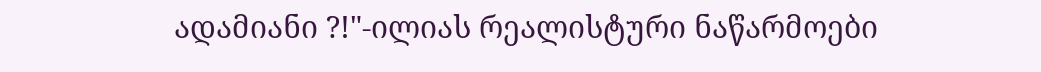ადამიანი ?!"-ილიას რეალისტური ნაწარმოები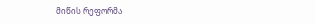მიწის რეფორმა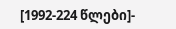[1992-224 წლები]-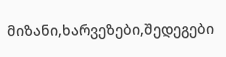მიზანი,ხარვეზები,შედეგები